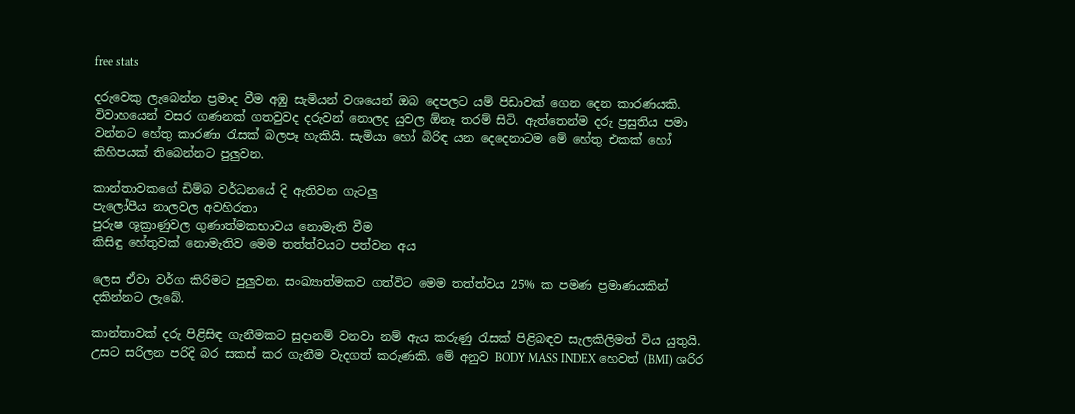free stats

දරුවෙකු ලැබෙන්න ප්‍රමාද වීම අඹු සැමියන් වශයෙන් ඔබ දෙපලට යම් පිඩාවක් ගෙන දෙන කාරණයකි. විවාහයෙන් වසර ගණනක් ගතවුවද දරුවන් නොලද යුවල ඕනෑ තරම් සිටි. ඇත්තෙන්ම දරු ප්‍රසුතිය පමා වන්නට හේතු කාරණා රැසක් බලපෑ හැකියි. සැමියා හෝ බිරිඳ යන දෙදෙනාටම මේ හේතු එකක් හෝ කිහිපයක් තිබෙන්නට පුලුවන.

කාන්තාවකගේ ඩිම්බ වර්ධනයේ දි ඇතිවන ගැටලු
පැලෝපීය නාලවල අවහිරතා
පුරුෂ ශූක්‍රාණුවල ගුණාත්මකභාවය නොමැති වීම
කිසිඳු හේතුවක් නොමැතිව මෙම තත්ත්වයට පත්වන අය

ලෙස ඒවා වර්ග කිරිමට පුලුවන. සංඛ්‍යාත්මකව ගත්විට මෙම තත්ත්වය 25% ක පමණ ප්‍රමාණයකින් දකින්නට ලැබේ.

කාන්තාවක් දරු පිළිසිඳ ගැනීමකට සුදානම් වනවා නම් ඇය කරුණු රැසක් පිළිබඳව සැලකිලිමත් විය යුතුයි. උසට සරිලන පරිදි බර සකස් කර ගැනීම වැදගත් කරුණකි. මේ අනුව BODY MASS INDEX හෙවත් (BMI) ශරිර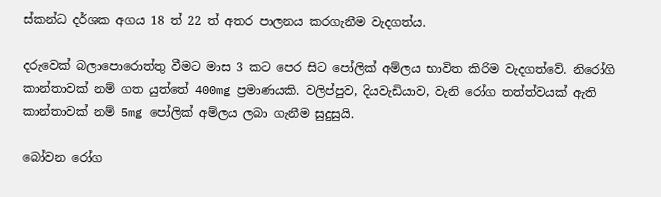ස්කන්ධ දර්ශක අගය 18 ත් 22 ත් අතර පාලනය කරගැනීම වැදගත්ය.

දරුවෙක් බලාපොරොත්තු වීමට මාස 3 කට පෙර සිට පෝලික් අම්ලය භාවිත කිරිම වැදගත්වේ. නිරෝගි කාන්තාවක් නම් ගත යුත්තේ 400mg ප්‍රමාණයකි. වලිප්පුව, දියවැඩියාව, වැනි රෝග තත්ත්වයක් ඇති කාන්තාවක් නම් 5mg පෝලික් අම්ලය ලබා ගැනීම සුදුසුයි.

බෝවන රෝග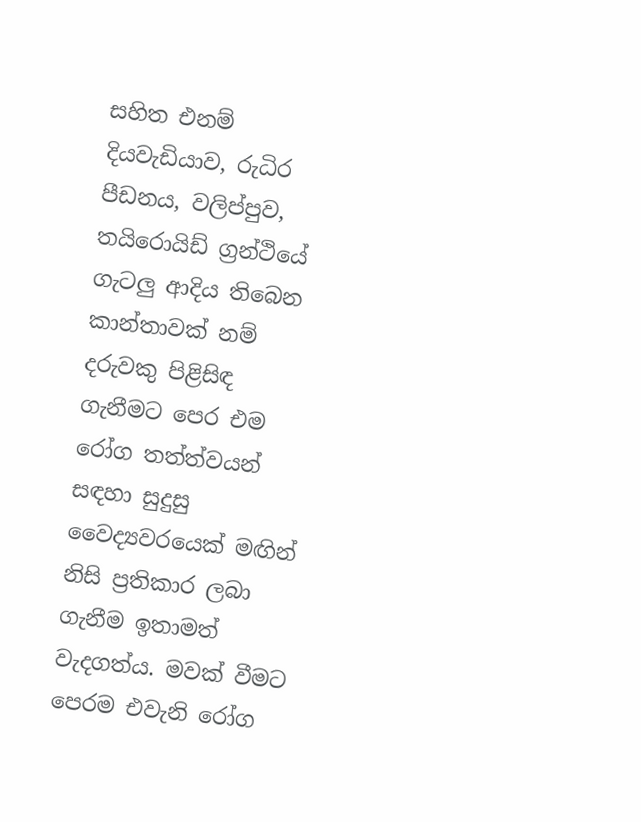සහිත එනම් දියවැඩියාව, රුධිර පීඩනය, වලිප්පුව, තයිරොයිඩ් ග්‍රන්ථියේ ගැටලු ආදිය තිබෙන කාන්තාවක් නම් දරුවකු පිළිසිඳ ගැනීමට පෙර එම රෝග තත්ත්වයන් සඳහා සුදුසු වෛද්‍යවරයෙක් මඟින් නිසි ප්‍රතිකාර ලබා ගැනීම ඉතාමත් වැදගත්ය. මවක් වීමට පෙරම එවැනි රෝග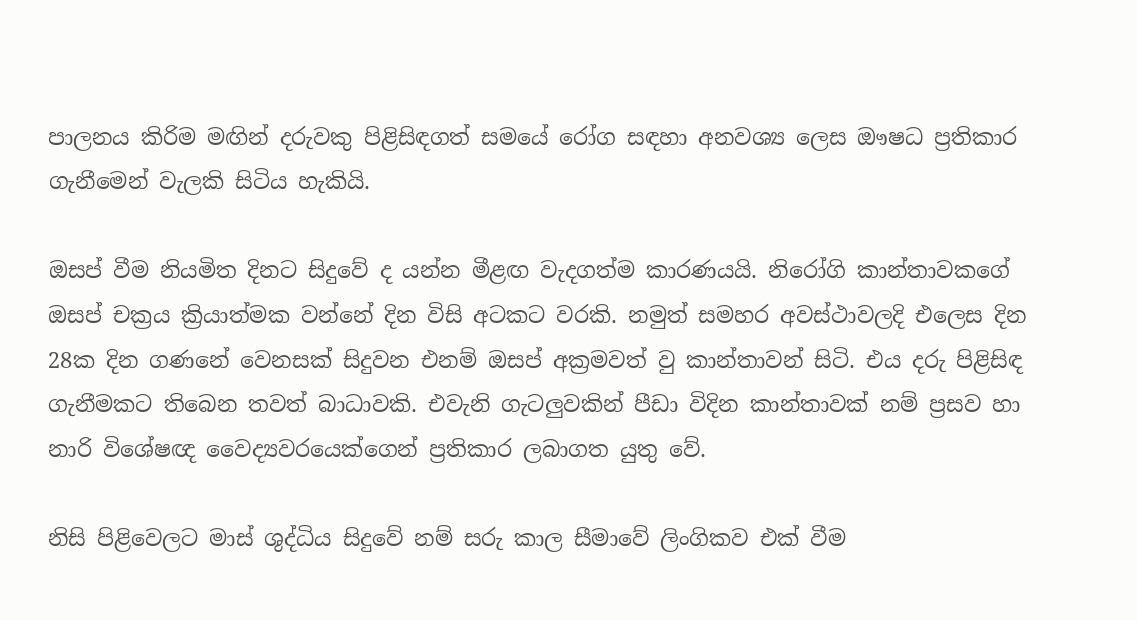පාලනය කිරිම මඟින් දරුවකු පිළිසිඳගත් සමයේ රෝග සඳහා අනවශ්‍ය ලෙස ඖෂධ ප්‍රතිකාර ගැනීමෙන් වැලකි සිටිය හැකියි.

ඔසප් වීම නියමිත දිනට සිදුවේ ද යන්න මීළඟ වැදගත්ම කාරණයයි. නිරෝගි කාන්තාවකගේ ඔසප් චක්‍රය ක්‍රියාත්මක වන්නේ දින විසි අටකට වරකි. නමුත් සමහර අවස්ථාවලදි එලෙස දින 28ක දින ගණනේ වෙනසක් සිදුවන එනම් ඔසප් අක්‍රමවත් වු කාන්තාවන් සිටි. එය දරු පිළිසිඳ ගැනීමකට තිබෙන තවත් බාධාවකි. එවැනි ගැටලුවකින් පීඩා විදින කාන්තාවක් නම් ප්‍රසව හා නාරි විශේෂඥ වෛද්‍යවරයෙක්ගෙන් ප්‍රතිකාර ලබාගත යුතු වේ.

නිසි පිළිවෙලට මාස් ශුද්ධිය සිදුවේ නම් සරු කාල සීමාවේ ලිංගිකව එක් වීම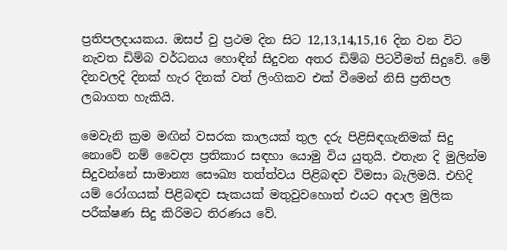ප්‍රතිපලදායකය. ඔසප් වු ප්‍රථම දින සිට 12,13,14,15,16 දින වන විට නැවත ඩිම්බ වර්ධනය හොඳින් සිදුවන අතර ඩිම්බ පිටවීමත් සිදුවේ. මේ දිනවලදි දිනක් හැර දිනක් වත් ලිංගිකව එක් වීමෙන් නිසි ප්‍රතිපල ලබාගත හැකියි.

මෙවැනි ක්‍රම මඟින් වසරක කාලයක් තුල දරු පිළිසිඳගැනිමක් සිදු නොවේ නම් වෛද්‍ය ප්‍රතිකාර සඳහා යොමු විය යුතුයි. එතැන දි මුලින්ම සිදුවන්නේ සාමාන්‍ය සෞඛ්‍ය තත්ත්වය පිළිබඳව විමසා බැලිමයි. එහිදි යම් රෝගයක් පිළිබඳව සැකයක් මතුවුවහොත් එයට අදාල මුලික පරීක්ෂණ සිදු කිරිමට තිරණය වේ.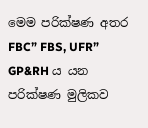මෙම පරික්ෂණ අතර FBC” FBS, UFR” GP&RH ය යන පරික්ෂණ මුලිකව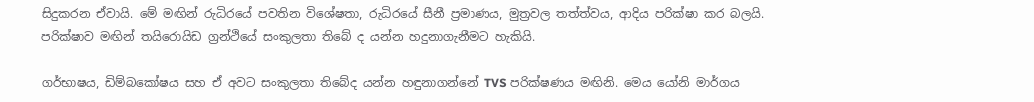සිදුකරන ඒවායි. මේ මඟින් රුධිරයේ පවතින විශේෂතා, රුධිරයේ සීනී ප්‍රමාණය, මුත්‍රවල තත්ත්වය, ආදිය පරික්ෂා කර බලයි. පරික්ෂාව මඟින් තයිරොයිඩ ග්‍රන්ථියේ සංකුලතා තිබේ ද යන්න හදුනාගැනීමට හැකියි.

ගර්භාෂය, ඩිම්බකෝෂය සහ ඒ අවට සංකුලතා තිබේද යන්න හඳුනාගන්නේ TVS පරික්ෂණය මඟිනි. මෙය යෝනි මාර්ගය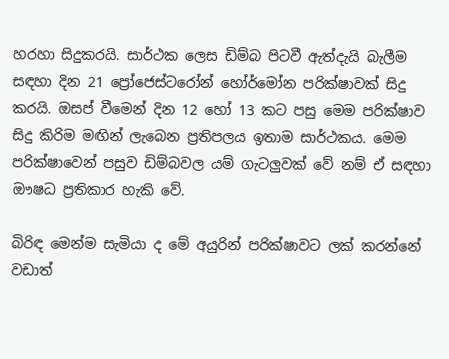හරහා සිදුකරයි. සාර්ථක ලෙස ඩිම්බ පිටවී ඇත්දැයි බැලීම සඳහා දින 21 ප්‍රෝජෙස්ටරෝන් හෝර්මෝන පරික්ෂාවක් සිදු කරයි. ඔසප් වීමෙන් දින 12 හෝ 13 කට පසු මෙම පරික්ෂාව සිදු කිරිම මඟින් ලැබෙන ප්‍රතිපලය ඉතාම සාර්ථකය. මෙම පරික්ෂාවෙන් පසුව ඩිම්බවල යම් ගැටලුවක් වේ නම් ඒ සඳහා ඖෂධ ප්‍රතිකාර හැකි වේ.

බිරිඳ මෙන්ම සැමියා ද මේ අයුරින් පරික්ෂාවට ලක් කරන්නේ වඩාත්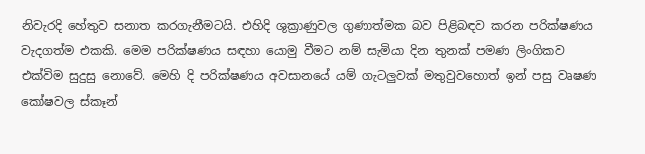නිවැරදි හේතුව සනාත කරගැනීමටයි. එහිදි ශුක්‍රාණුවල ගුණාත්මක බව පිළිබඳව කරන පරික්ෂණය වැදගත්ම එකකි. මෙම පරික්ෂණය සඳහා යොමු වීමට නම් සැමියා දින තුනක් පමණ ලිංගිකව එක්විම සුදුසු නොවේ. මෙහි දි පරික්ෂණය අවසානයේ යම් ගැටලුවක් මතුවුවහොත් ඉන් පසු වෘෂණ කෝෂවල ස්කෑන්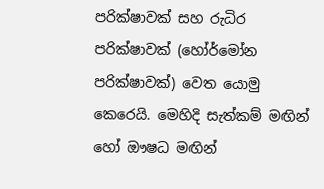පරික්ෂාවක් සහ රුධිර පරික්ෂාවක් (හෝර්මෝන පරික්ෂාවක්) වෙත යොමු කෙරෙයි. මෙහිදි සැත්කම් මඟින් හෝ ඖෂධ මඟින්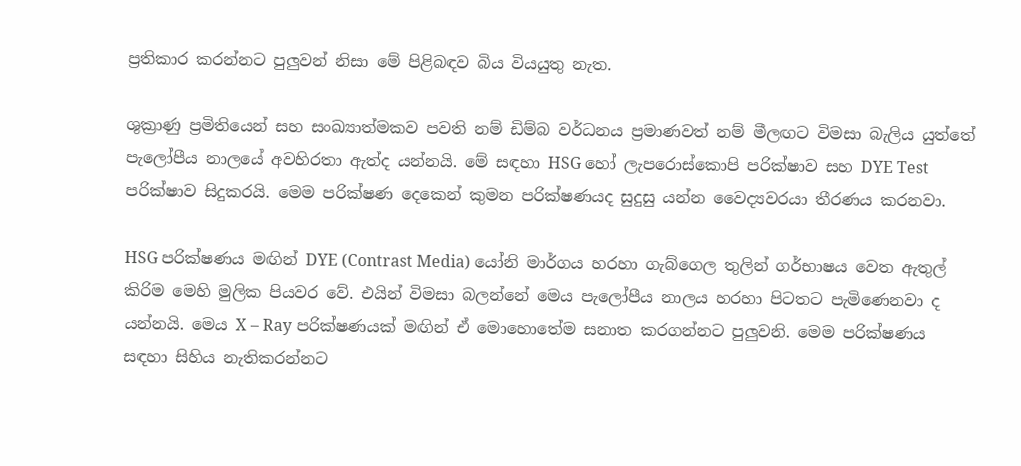ප්‍රතිකාර කරන්නට පුලුවන් නිසා මේ පිළිබඳව බිය වියයුතු නැත.

ශුක්‍රාණු ප්‍රමිතියෙන් සහ සංඛ්‍යාත්මකව පවති නම් ඩිම්බ වර්ධනය ප්‍රමාණවත් නම් මීලඟට විමසා බැලිය යුත්තේ පැලෝපීය නාලයේ අවහිරතා ඇත්ද යන්නයි. මේ සඳහා HSG හෝ ලැපරොස්කොපි පරික්ෂාව සහ DYE Test පරික්ෂාව සිදුකරයි. මෙම පරික්ෂණ දෙකෙන් කුමන පරික්ෂණයද සුදුසු යන්න වෛද්‍යවරයා තීරණය කරනවා.

HSG පරික්ෂණය මඟින් DYE (Contrast Media) යෝනි මාර්ගය හරහා ගැබ්ගෙල තුලින් ගර්භාෂය වෙත ඇතුල් කිරිම මෙහි මුලික පියවර වේ. එයින් විමසා බලන්නේ මෙය පැලෝපීය නාලය හරහා පිටතට පැමිණෙනවා ද යන්නයි. මෙය X – Ray පරික්ෂණයක් මඟින් ඒ මොහොතේම සනාත කරගන්නට පුලුවනි. මෙම පරික්ෂණය සඳහා සිහිය නැතිකරන්නට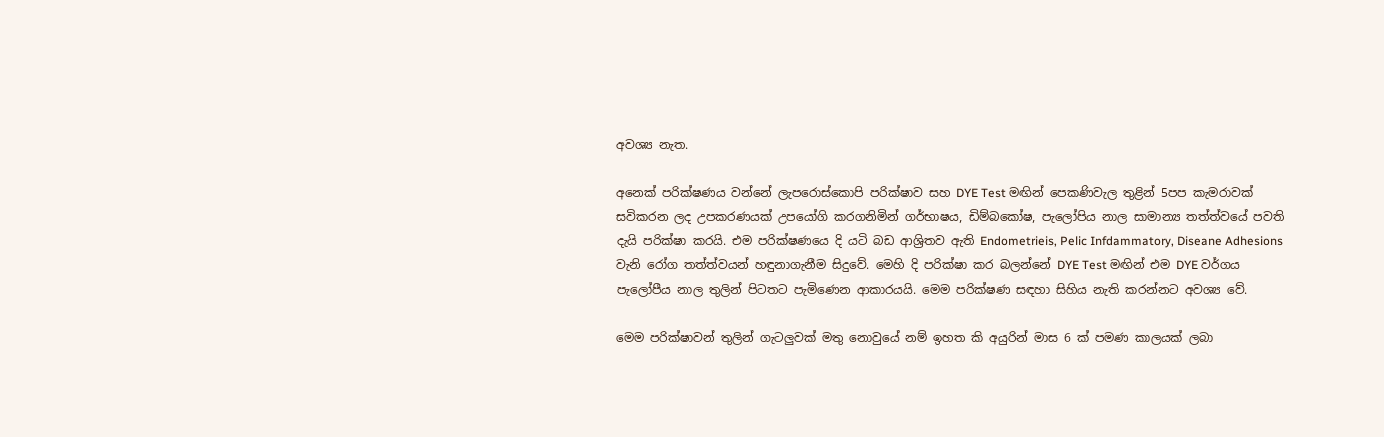අවශ්‍ය නැත.

අනෙක් පරික්ෂණය වන්නේ ලැපරොස්කොපි පරික්ෂාව සහ DYE Test මඟින් පෙකණිවැල තුළින් 5පප කැමරාවක් සවිකරන ලද උපකරණයක් උපයෝගි කරගනිමින් ගර්භාෂය, ඩිම්බකෝෂ, පැලෝපිය නාල සාමාන්‍ය තත්ත්වයේ පවති දැයි පරික්ෂා කරයි. එම පරික්ෂණයෙ දි යටි බඩ ආශ්‍රිතව ඇති Endometrieis, Pelic Infdammatory, Diseane Adhesions වැනි රෝග තත්ත්වයන් හඳුනාගැනීම සිදුවේ. මෙහි දි පරික්ෂා කර බලන්නේ DYE Test මඟින් එම DYE වර්ගය පැලෝපීය නාල තුලින් පිටතට පැමිණෙන ආකාරයයි. මෙම පරික්ෂණ සඳහා සිහිය නැති කරන්නට අවශ්‍ය වේ.

මෙම පරික්ෂාවන් තුලින් ගැටලුවක් මතු නොවුයේ නම් ඉහත කි අයුරින් මාස 6 ක් පමණ කාලයක් ලබා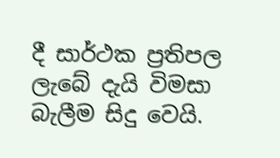දී සාර්ථක ප්‍රතිපල ලැබේ දැයි විමසා බැලීම සිදු වෙයි.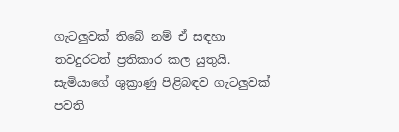ගැටලුවක් තිබේ නම් ඒ සඳහා තවදුරටත් ප්‍රතිකාර කල යුතුයි. සැමියාගේ ශුක්‍රාණු පිළිබඳව ගැටලුවක් පවති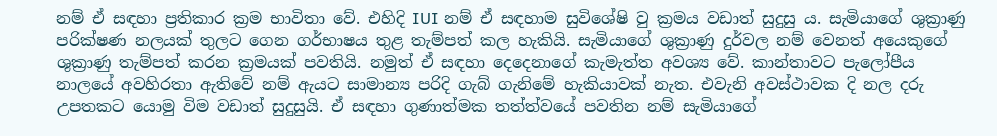නම් ඒ සඳහා ප්‍රතිකාර ක්‍රම භාවිතා වේ. එහිදි IUI නම් ඒ සඳහාම සුවිශේෂි වු ක්‍රමය වඩාත් සුදුසු ය. සැමියාගේ ශුක්‍රාණු පරික්ෂණ නලයක් තුලට ගෙන ගර්භාෂය තුළ තැම්පත් කල හැකියි. සැමියාගේ ශුක්‍රාණු දුර්වල නම් වෙනත් අයෙකුගේ ශුක්‍රාණු තැම්පත් කරන ක්‍රමයක් පවතියි. නමුත් ඒ සඳහා දෙදෙනාගේ කැමැත්ත අවශ්‍ය වේ. කාන්තාවට පැලෝපීය නාලයේ අවහිරතා ඇතිවේ නම් ඇයට සාමාන්‍ය පරිදි ගැබ් ගැනිමේ හැකියාවක් නැත. එවැනි අවස්ථාවක දි නල දරු උපතකට යොමු විම වඩාත් සුදුසුයි. ඒ සඳහා ගුණාත්මක තත්ත්වයේ පවතින නම් සැමියාගේ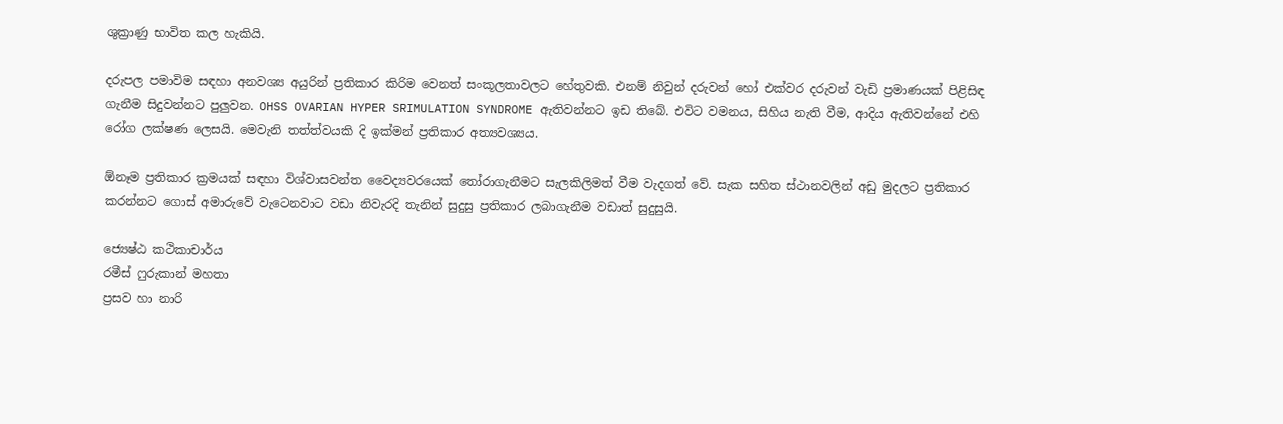ශුක්‍රාණු භාවිත කල හැකියි.

දරුපල පමාවිම සඳහා අනවශ්‍ය අයුරින් ප්‍රතිකාර කිරිම වෙනත් සංකූලතාවලට හේතුවකි. එනම් නිවුන් දරුවන් හෝ එක්වර දරුවන් වැඩි ප්‍රමාණයක් පිළිසිඳ ගැනීම සිදුවන්නට පුලුවන. OHSS OVARIAN HYPER SRIMULATION SYNDROME ඇතිවන්නට ඉඩ තිබේ. එවිට වමනය, සිහිය නැති වීම, ආදිය ඇතිවන්නේ එහි රෝග ලක්ෂණ ලෙසයි. මෙවැනි තත්ත්වයකි දි ඉක්මන් ප්‍රතිකාර අත්‍යවශ්‍යය.

ඕනෑම ප්‍රතිකාර ක්‍රමයක් සඳහා විශ්වාසවන්ත වෛද්‍යවරයෙක් තෝරාගැනීමට සැලකිලිමත් වීම වැදගත් වේ. සැක සහිත ස්ථානවලින් අඩු මුදලට ප්‍රතිකාර කරන්නට ගොස් අමාරුවේ වැටෙනවාට වඩා නිවැරදි තැනින් සුදුසු ප්‍රතිකාර ලබාගැනීම වඩාත් සුදුසුයි.

ජ්‍යෙෂ්ඨ කථිකාචාර්ය
රමීස් ෆුරුකාන් මහතා
ප්‍රසව හා නාරි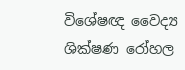විශේෂඥ වෛද්‍ය
ශික්ෂණ රෝහල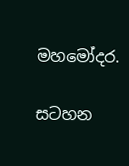මහමෝදර.

සටහන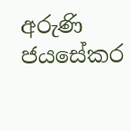අරුණි ජයසේකර